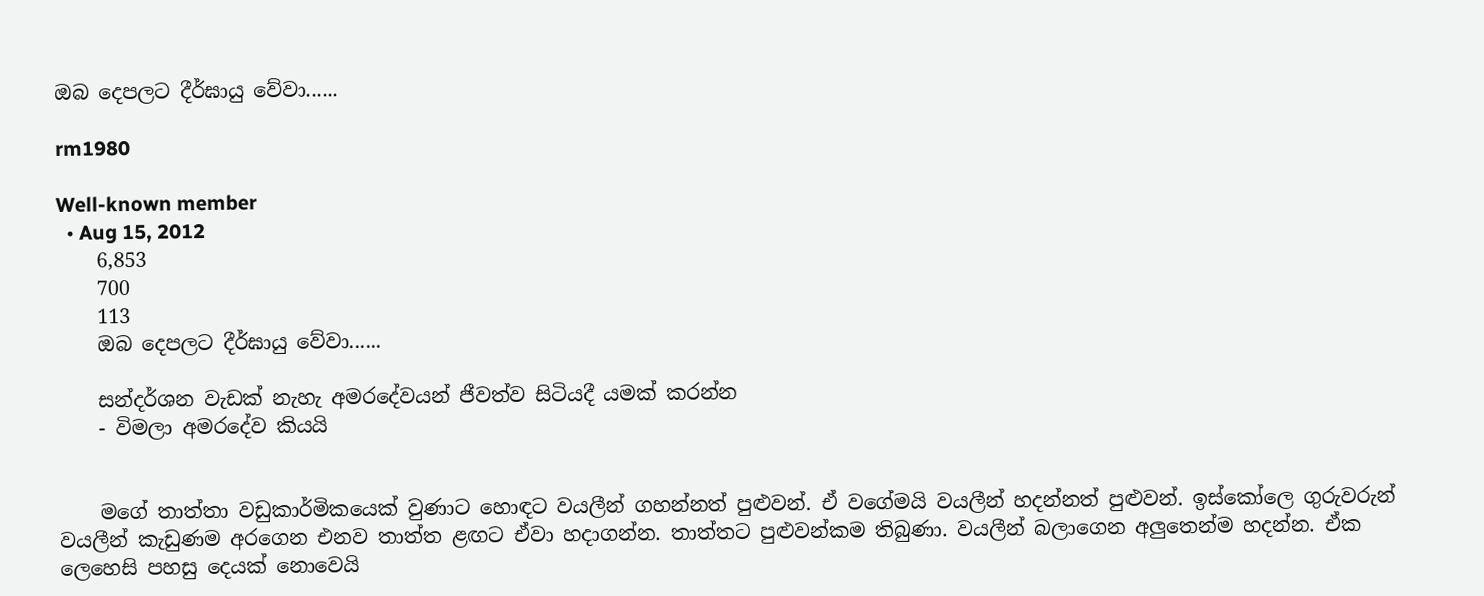ඔබ දෙපලට දීර්ඝායු වේවා......

rm1980

Well-known member
  • Aug 15, 2012
    6,853
    700
    113
    ඔබ දෙපලට දීර්ඝායු වේවා......

    සන්දර්ශන වැඩක් නැහැ අමරදේවයන් ජීවත්ව සිටියදී යමක් කරන්න
    - විමලා අමරදේව කියයි


    මගේ තාත්තා වඩුකාර්මිකයෙක් වුණාට හොඳට වයලීන් ගහන්නත් පුළුවන්. ඒ වගේමයි වයලීන් හදන්නත් පුළුවන්. ඉස්කෝලෙ ගුරුවරුන් වයලීන් කැඩුණම අරගෙන එනව තාත්ත ළඟට ඒවා හදාගන්න. තාත්තට පුළුවන්කම තිබුණා. වයලීන් බලාගෙන අලුතෙන්ම හදන්න. ඒක ලෙහෙසි පහසු දෙයක් නොවෙයි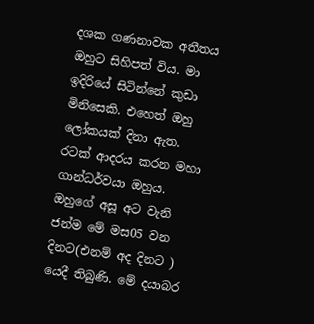දශක ගණනාවක අතීතය ඔහුට සිහිපත් විය. මා ඉදිරියේ සිටින්නේ කුඩා මිනිසෙකි. එහෙත් ඔහු ලෝකයක් දිනා ඇත. රටක් ආදරය කරන මහා ගාන්ධර්වයා ඔහුය. ඔහුගේ අසූ අට වැනි ජන්ම මේ මස05 වන දිනට(එනම් අද දිනට ) යෙදී තිබුණි. මේ දයාබර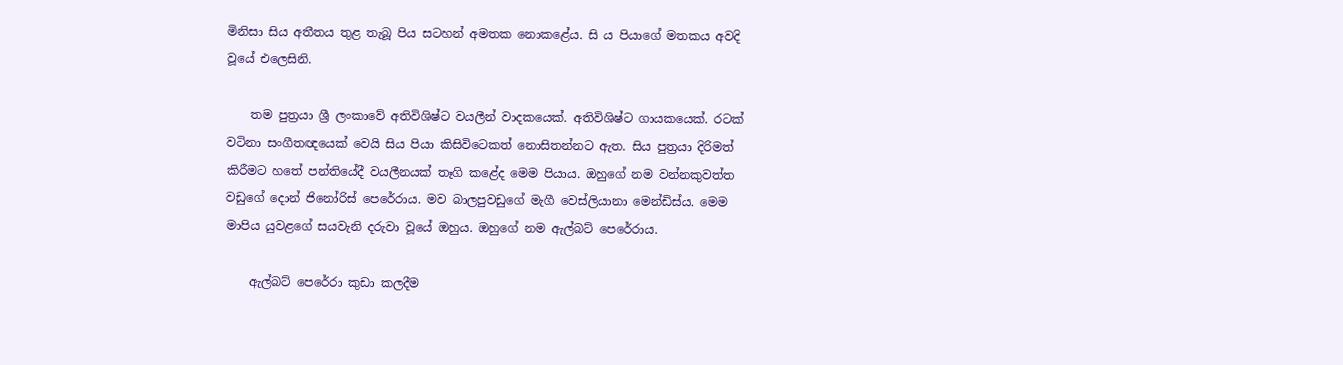මිනිසා සිය අතීතය තුළ තැබූ පිය සටහන් අමතක නොකළේය. සි ය පියාගේ මතකය අවදි වූයේ එලෙසිනි.

    තම පුත්‍රයා ශ්‍රී ලංකාවේ අතිවිශිෂ්ට වයලීන් වාදකයෙක්. අතිවිශිෂ්ට ගායකයෙක්. රටක් වටිනා සංගීතඥයෙක් වෙයි සිය පියා කිසිවිටෙකත් නොසිතන්නට ඇත. සිය පුත්‍රයා දිරිමත් කිරීමට හතේ පන්තියේදී වයලීනයක් තෑගි කළේද මෙම පියාය. ඔහුගේ නම වන්නකුවත්ත වඩුගේ දොන් ජිනෝරිස් පෙරේරාය. මව බාලපුවඩුගේ මැගී වෙස්ලියානා මෙන්ඩිස්ය. මෙම මාපිය යුවළගේ සයවැනි දරුවා වූයේ ඔහුය. ඔහුගේ නම ඇල්බට් පෙරේරාය.

    ඇල්බට් පෙරේරා කුඩා කලදීම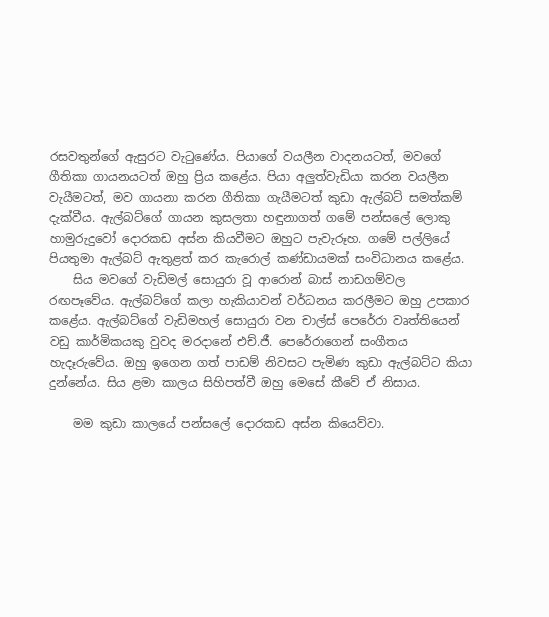රසවතුන්ගේ ඇසුරට වැටුණේය. පියාගේ වයලීන වාදනයටත්, මවගේ ගීතිකා ගායනයටත් ඔහු ප්‍රිය කළේය. පියා අලුත්වැඩියා කරන වයලීන වැයීමටත්, මව ගායනා කරන ගීතිකා ගැයීමටත් කුඩා ඇල්බට් සමත්කම් දැක්වීය. ඇල්බට්ගේ ගායන කුසලතා හඳුනාගත් ගමේ පන්ස‍ලේ ලොකු හාමුරුදුවෝ දොරකඩ අස්න කියවීමට ඔහුට පැවැරූහ. ගමේ පල්ලියේ පියතුමා ඇල්බට් ඇතුළත් කර කැරොල් කණ්ඩායමක් සංවිධානය කළේය.
    සිය මවගේ වැඩිමල් සොයුරා වූ ආරොන් බාස් නාඩගම්වල රඟපෑවේය. ඇල්බට්ගේ කලා හැකියාවන් වර්ධනය කරලීමට ඔහු උපකාර කළේය. ඇල්බට්ගේ වැඩිමහල් සොයුරා වන චාල්ස් පෙරේරා වෘත්තියෙන් වඩු කාර්මිකයකු වුවද මරදානේ එච්.ජී. පෙරේරාගෙන් සංගීතය හැදෑරුවේය. ඔහු ඉගෙන ගත් පාඩම් නිවසට පැමිණ කුඩා ඇල්බට්ට කියා දුන්නේය. සිය ළමා කාලය සිහිපත්වී ඔහු මෙසේ කීවේ ඒ නිසාය.

    මම කුඩා කාලයේ පන්ස‍ලේ දොරකඩ අස්න කියෙව්වා.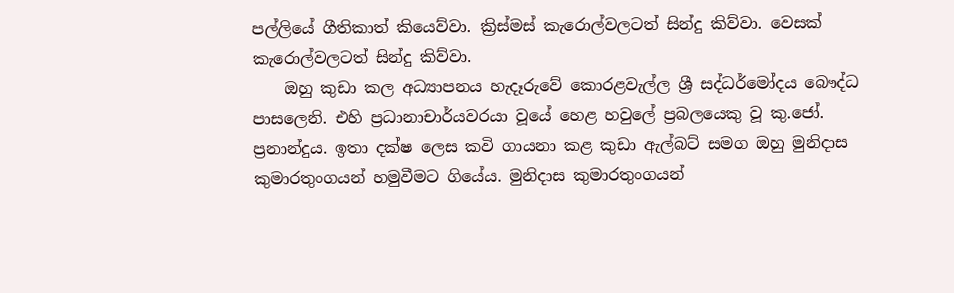පල්ලියේ ගීතිකාත් කියෙව්වා. ක්‍රිස්මස් කැරොල්වලටත් සින්දු කිව්වා. වෙසක් කැරොල්වලටත් සින්දු කිව්වා.
    ඔහු කුඩා කල අධ්‍යාපනය හැදෑරුවේ කොරළවැල්ල ශ්‍රී සද්ධර්මෝදය බෞද්ධ පාසලෙනි. එහි ප්‍රධානාචාර්යවරයා වූයේ හෙළ හවු‍ලේ ප්‍රබලයෙකු වූ කු.ජෝ. ප්‍රනාන්දුය. ඉතා දක්ෂ ලෙස කවි ගායනා කළ කුඩා ඇල්බට් සමග ඔහු මුනිදාස කුමාරතුංගයන් හමුවීමට ගියේය. මුනිදාස කුමාරතුංගයන්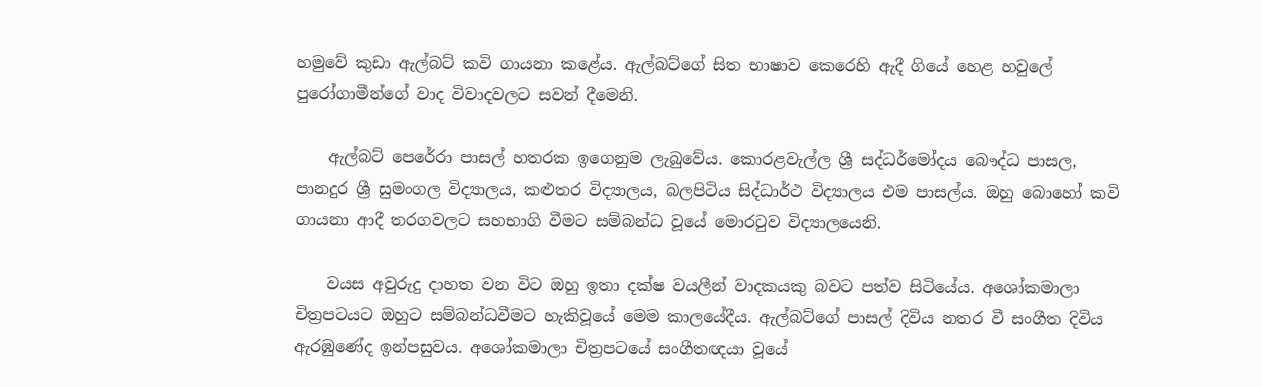හමුවේ කුඩා ඇල්බට් කවි ගායනා කළේය. ඇල්බට්ගේ සිත භාෂාව කෙරෙහි ඇදී ගියේ හෙළ හවු‍ලේ පුරෝගාමීන්ගේ වාද විවාදවලට සවන් දීමෙනි.

    ඇල්බට් පෙරේරා පාසල් හතරක ඉගෙනුම ලැබුවේය. කොරළවැල්ල ශ්‍රී සද්ධර්මෝදය බෞද්ධ පාසල, පානදුර ශ්‍රී සුමංගල විද්‍යාලය, කළුතර විද්‍යාලය, බලපිටිය සිද්ධාර්ථ විද්‍යාලය එම පාසල්ය. ඔහු බොහෝ කවි ගායනා ආදී තරගවලට සහභාගි වීමට සම්බන්ධ වූයේ මොරටුව විද්‍යාලයෙනි.

    වයස අවුරුදු දාහත වන විට ඔහු ඉතා දක්ෂ වයලීන් වාදකයකු බවට පත්ව සිටියේය. අශෝකමාලා චිත්‍රපටයට ඔහුට සම්බන්ධවීමට හැකිවූයේ මෙම කාලයේදීය. ඇල්බට්ගේ පාසල් දිවිය නතර වී සංගීත දිවිය ඇරඹුණේද ඉන්පසුවය. අශෝකමාලා චිත්‍රපටයේ සංගීතඥයා වූයේ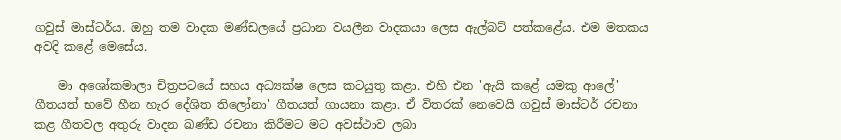ගවුස් මාස්ටර්ය. ඔහු තම වාදක මණ්ඩලයේ ප්‍රධාන වයලීන වාදකයා ලෙස ඇල්බට් පත්කළේය. එම මතකය අවදි කළේ මෙසේය.

    මා අශෝකමාලා චිත්‍රපටයේ සහය අධ්‍යක්ෂ ලෙස කටයුතු කළා. එහි එන 'ඇයි කළේ යමකු ආ‍ලේ' ගීතයත් භවේ හීන හැර දේශිත තිලෝනා' ගීතයත් ගායනා කළා. ඒ විතරක් ‍නෙවෙයි ගවුස් මාස්ටර් රචනා කළ ගීතවල අතුරු වාදන ඛණ්ඩ රචනා කිරීමට මට අවස්ථාව ලබා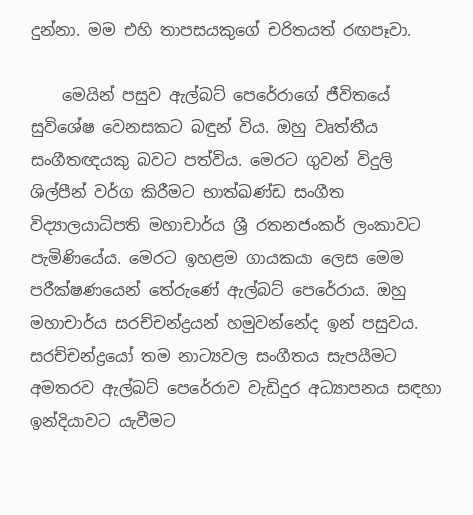දුන්නා. මම එහි තාපසයකුගේ චරිතයත් රඟපෑවා.

    මෙයින් පසුව ඇල්බට් පෙරේරාගේ ජීවිතයේ සුවිශේෂ වෙනසකට බඳුන් විය. ඔහු වෘත්තීය සංගීතඥයකු බවට පත්විය. මෙරට ගුවන් විදුලි ශිල්පීන් වර්ග කිරීමට භාත්ඛණ්ඩ සංගීත විද්‍යාලයාධිපති මහාචාර්ය ශ්‍රී රතනජංකර් ලංකාවට පැමිණියේය. මෙරට ඉහළම ගායකයා ලෙස මෙම පරීක්ෂණයෙන් තේරුණේ ඇල්බට් පෙරේරාය. ඔහු මහාචාර්ය සරච්චන්ද්‍රයන් හමුවන්නේද ඉන් පසුවය. සරච්චන්ද්‍රයෝ තම නාට්‍යවල සංගීතය සැපයීමට අමතරව ඇල්බට් පෙරේරාව වැඩිදුර අධ්‍යාපනය සඳහා ඉන්දියාවට යැවීමට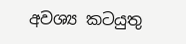අවශ්‍ය කටයුතු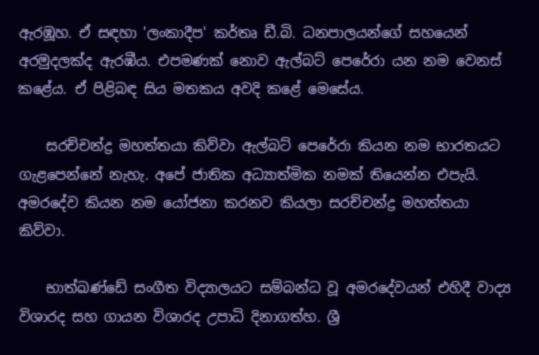ඇරඹූහ. ඒ සඳහා 'ලංකාදීප' කර්තෘ ඩී.බි. ධනපාලයන්ගේ සහයෙන් අරමුදලක්ද ඇරඹීය. එපමණක් නොව ඇල්බට් පෙරේරා යන නම වෙනස් කළේය. ඒ පිළිබඳ සිය මතකය අවදි කළේ මෙසේය.

    සරච්චන්ද්‍ර මහත්තයා කිව්වා ඇල්බට් පෙරේරා කියන නම භාරතයට ගැළපෙන්නේ නැහැ. අපේ ජාතික අධ්‍යාත්මික නමක් තියෙන්න එපැයි. අමරදේව කියන නම යෝජනා කරනව කියලා සරච්චන්ද්‍ර මහත්තයා කිව්වා.

    භාත්ඛණ්ඩේ සංගීත විද්‍යාලයට සම්බන්ධ වූ අමරදේවයන් එහිදී වාද්‍ය විශාරද සහ ගායන විශාරද උපාධි දිනාගත්හ. ශ්‍රී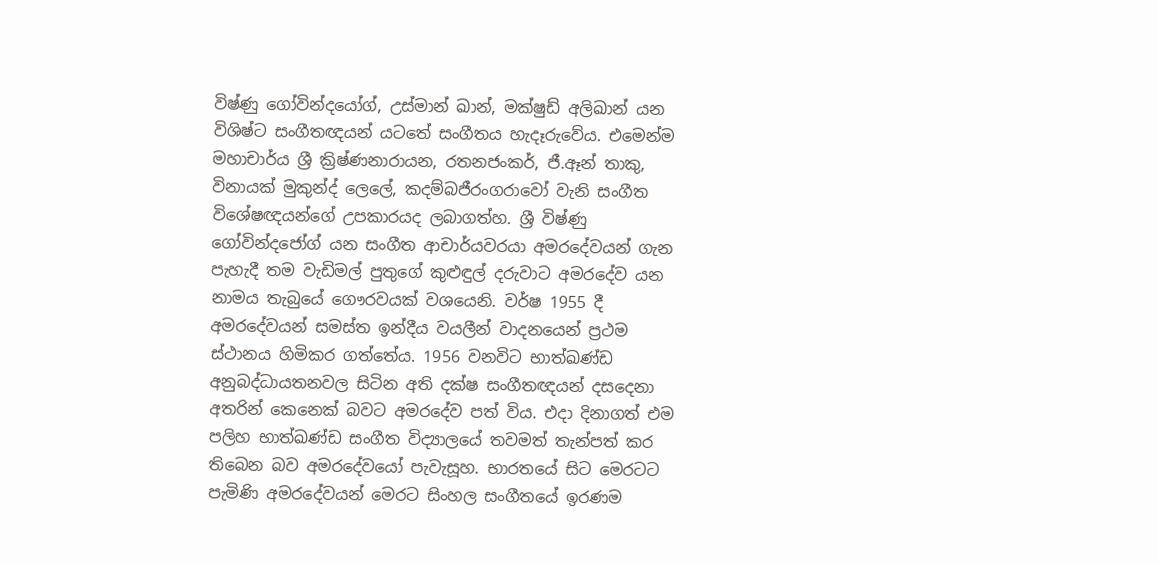විෂ්ණු ගෝවින්දයෝග්, උස්මාන් ඛාන්, මක්ෂුඩ් අලිඛාන් යන විශිෂ්ට සංගීතඥයන් යටතේ සංගීතය හැදෑරුවේය. එමෙන්ම මහාචාර්ය ශ්‍රී ක්‍රිෂ්ණනාරායන, රතනජංකර්, ජී.ඈන් තාකු, විනායක් මුකුන්ද් ලෙ‍ලේ, කදම්බජීරංගරාවෝ වැනි සංගීත විශේෂඥයන්ගේ උපකාරයද ලබාගත්හ. ශ්‍රී විෂ්ණු ගෝවින්දජෝග් යන සංගීත ආචාර්යවරයා අමරදේවයන් ගැන පැහැදී තම වැඩිමල් පුතුගේ කුළුඳුල් දරුවාට අමරදේව යන නාමය තැබුයේ ගෞරවයක් වශයෙනි. වර්ෂ 1955 දී අමරදේවයන් සමස්ත ඉන්දීය වයලීන් වාදනයෙන් ප්‍රථම ස්ථානය හිමිකර ගත්තේය. 1956 වනවිට භාත්ඛණ්ඩ අනුබද්ධායතනවල සිටින අති දක්ෂ සංගීතඥයන් දසදෙනා අතරින් කෙනෙක් බවට අමරදේව පත් විය. එදා දිනාගත් එම පලිහ භාත්ඛණ්ඩ සංගීත විද්‍යාලයේ තවමත් තැන්පත් කර තිබෙන බව අමරදේවයෝ පැවැසූහ. භාරතයේ සිට මෙරටට පැමිණි අමරදේවයන් මෙරට සිංහල සංගීතයේ ඉරණම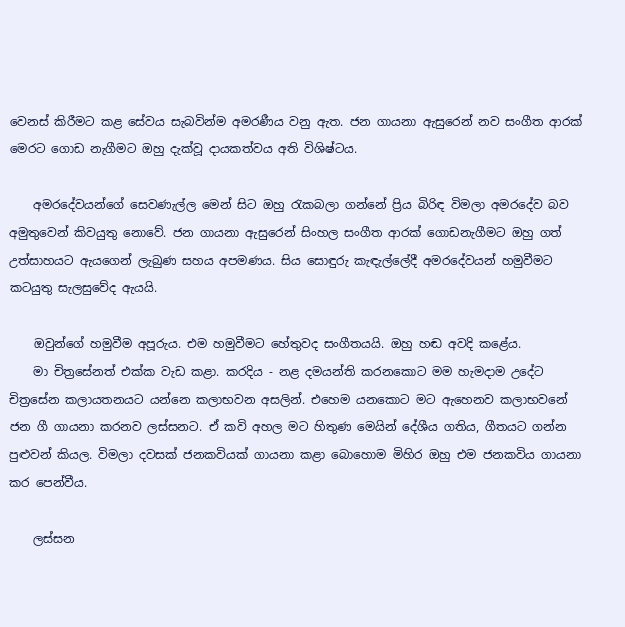වෙනස් කිරීමට කළ සේවය සැබවින්ම අමරණීය වනු ඇත. ජන ගායනා ඇසුරෙන් නව සංගීත ආරක් මෙරට ගොඩ නැගීමට ඔහු දැක්වූ දායකත්වය අති විශිෂ්ටය.

    අමරදේවයන්ගේ සෙවණැල්ල මෙන් සිට ඔහු රැකබලා ගන්නේ ප්‍රිය බිරිඳ විමලා අමරදේව බව අමුතුවෙන් කිවයුතු නොවේ. ජන ගායනා ඇසුරෙන් සිංහල සංගීත ආරක් ගොඩනැගීමට ඔහු ගත් උත්සාහයට ඇයගෙන් ලැබුණ සහය අපමණය. සිය සොඳුරු කැඳැල්‍ලේදී අමරදේවයන් හමුවීමට කටයුතු සැලසුවේද ඇයයි.

    ඔවුන්ගේ හමුවීම අපූරුය. එම හමුවීමට හේතුවද සංගීතයයි. ඔහු හඬ අවදි කළේය.
    මා චිත්‍රසේනත් එක්ක වැඩ කළා. කරදිය - නළ දමයන්ති කරනකොට මම හැමදාම උදේට චිත්‍රසේන කලායතනයට යන්නෙ කලාභවන අසලින්. එහෙම යනකොට මට ඇහෙනව කලාභවනේ ජන ගී ගායනා කරනව ලස්සනට. ඒ කවි අහල මට හිතුණ මෙයින් දේශීය ගතිය, ගීතයට ගන්න පුළුවන් කියල. විමලා දවසක් ජනකවියක් ගායනා කළා බොහොම මිහිර ඔහු එම ජනකවිය ගායනා කර පෙන්වීය.

    ලස්සන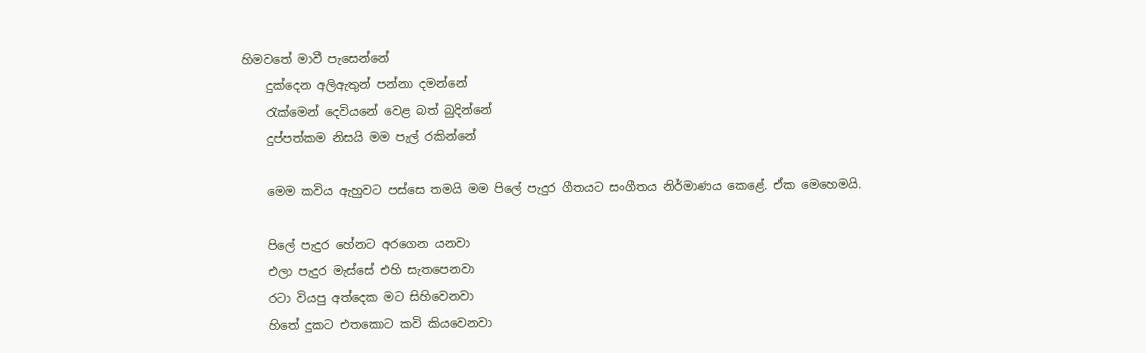හිමවතේ මාවී පැසෙන්නේ
    දුක්දෙන අලිඇතුන් පන්නා දමන්නේ
    රැක්මෙන් දෙවියනේ වෙළ බත් බුදින්නේ
    දුප්පත්කම නිසයි මම පැල් රකින්නේ

    මෙම කවිය ඇහුවට පස්සෙ තමයි මම පි‍ලේ පැදුර ගීතයට සංගීතය නිර්මාණය කෙළේ. ඒක මෙහෙමයි.

    පි‍ලේ පැදුර හේනට අරගෙන යනවා
    එලා පැදුර මැස්සේ එහි සැතපෙනවා
    රටා වියපු අත්දෙක මට සිහිවෙනවා
    හිතේ දුකට එතකොට කවි කියවෙනවා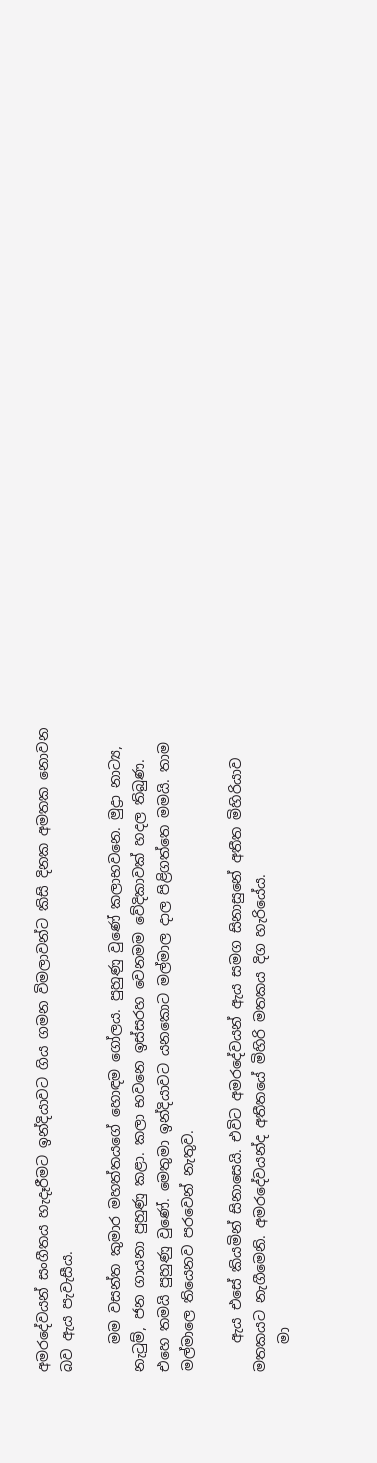අමරදේවයන් සංගීතය හැදෑරීමට ඉන්දියාවට ගිය ගමන විමලාවන්ට කිසි දිනක අමතක නොවන බව ඇය පැවැසීය.

    මම වසන්ත කුමාර මහත්තයගේ හොඳම ගෝලය. පුහුණු වුණේ කලාභවනෙ. මුද්‍රා නාට්‍ය, නැටුම්, ජන ගායනා පුහුණු කළා. කලා භවනෙ ඉස්සරහ වෙනමම වේදිකාවක් හදල තිබුණ. එහෙ තමයි පුහුණු වුණේ. මෙතුමා ඉන්දියාවට යනකොට මල්මාල දාල පිළිගත්තෙ මමයි. තාම මල්මාලෙ තියෙනව පරවෙන් නැතුව.

    ඇය එසේ කියමින් සිනාසෙයි. එවිට අමරදේවයන් ඇය සමග සිනාසුනේ අතීත මිහිරියාව මතකයට නැගීමෙනි. අමරදේවයන්ද අතීතයේ මිහිරි මතකය දිග හැරියේය.
    මා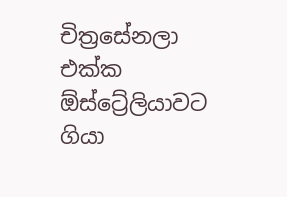චිත්‍රසේනලා එක්ක ඕස්ට්‍රේලියාවට ගියා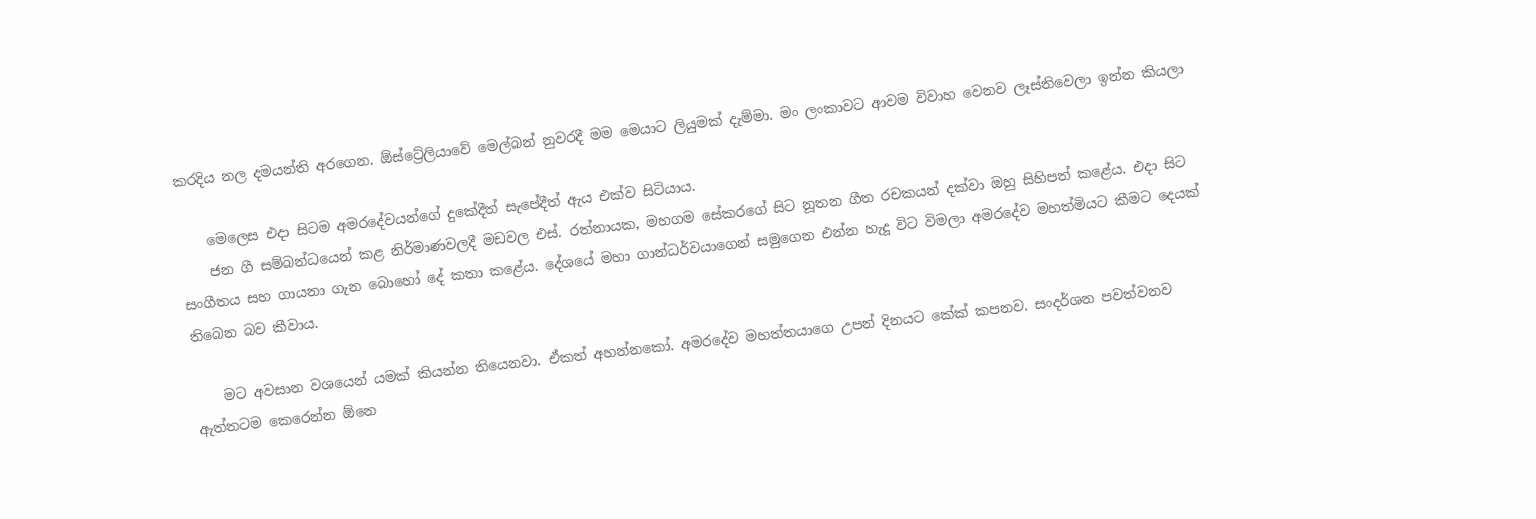කරදිය නල දමයන්ති අරගෙන. ඕස්ට්‍රේලියාවේ මෙල්බන් නුවරදී මම මෙයාට ලියුමක් දැම්මා. මං ලංකාවට ආවම විවාහ වෙනව ලෑස්තිවෙලා ඉන්න කියලා

    මෙලෙස එදා සිටම අමරදේවයන්ගේ දුකේදීත් සැපේදීත් ඇය එක්ව සිටියාය.
    ජන ගී සම්බන්ධයෙන් කළ නිර්මාණවලදී මඩවල එස්. රත්නායක, මහගම සේකරගේ සිට නූතන ගීත රචකයන් දක්වා ඔහු සිහිපත් කළේය. එදා සිට සංගීතය සහ ගායනා ගැන බොහෝ දේ කතා කළේය. දේශයේ මහා ගාන්ධර්වයාගෙන් සමුගෙන එන්න හැදූ විට විමලා අමරදේව මහත්මියට කීමට දෙයක් තිබෙන බව කීවාය.

    මට අවසාන වශයෙන් යමක් කියන්න තියෙනවා. ඒකත් අහන්නකෝ. අමරදේව මහත්තයාගෙ උපන් දිනයට කේක් කපනව. සංදර්ශන පවත්වනව ඇත්තටම කෙරෙන්න ඕනෙ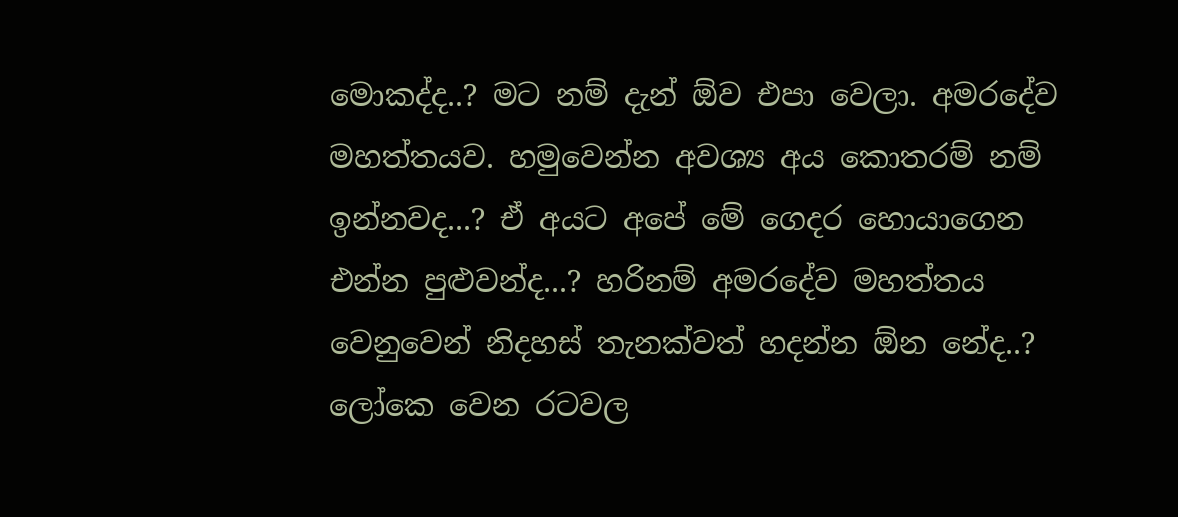මොකද්ද..? මට නම් දැන් ඕව එපා වෙලා. අමරදේව මහත්තයව. හමුවෙන්න අවශ්‍ය අය කොතරම් නම් ඉන්නවද...? ඒ අයට අපේ මේ ගෙදර හොයාගෙන එන්න පුළුවන්ද...? හරිනම් අමරදේව මහත්තය වෙනුවෙන් නිදහස් තැනක්වත් හදන්න ඕන නේද..? ලෝකෙ වෙන රටවල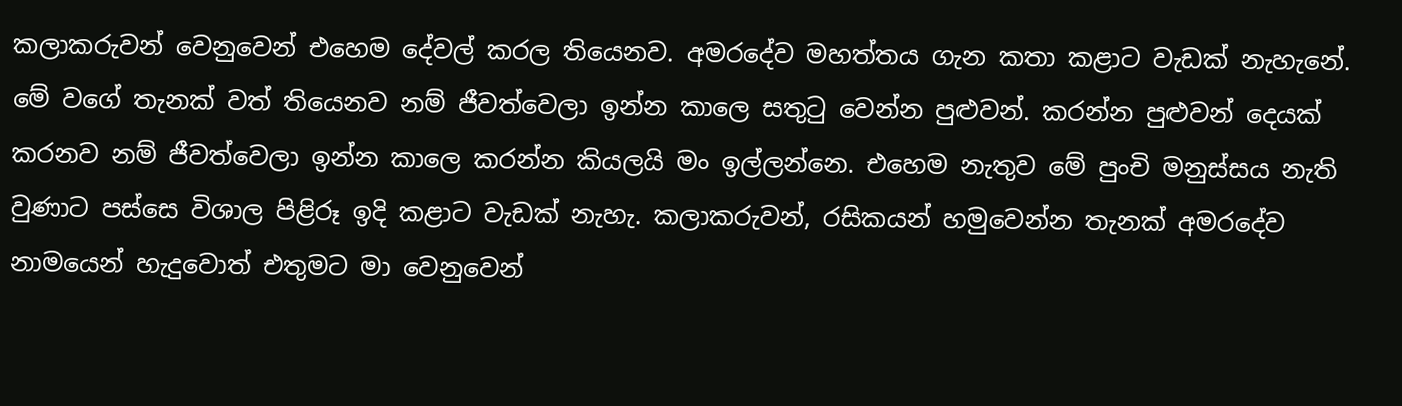කලාකරුවන් වෙනුවෙන් එහෙම දේවල් කරල තියෙනව. අමරදේව මහත්තය ගැන කතා කළාට වැඩක් නැහැනේ. මේ වගේ තැනක් වත් තියෙනව නම් ජීවත්වෙලා ඉන්න කාලෙ සතුටු වෙන්න පුළුවන්. කරන්න පුළුවන් දෙයක් කරනව නම් ජීවත්වෙලා ඉන්න කාලෙ කරන්න කියලයි මං ඉල්ලන්නෙ. එහෙම නැතුව මේ පුංචි මනුස්සය නැති වුණාට පස්සෙ විශාල පිළිරූ ඉදි කළාට වැඩක් නැහැ. කලාකරුවන්, රසිකයන් හමුවෙන්න තැනක් අමරදේව නාමයෙන් හැදුවොත් එතුමට මා වෙනුවෙන්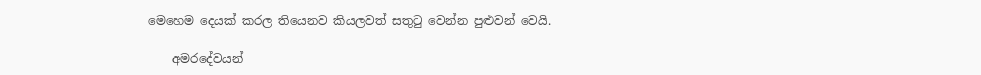මෙහෙම දෙයක් කරල තියෙනව කියලවත් සතුටු වෙන්න පුළුවන් වෙයි.

    අමරදේවයන්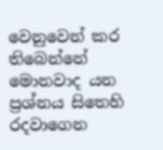වෙනුවෙන් කර තිබෙන්නේ මොනවාද යන ප්‍රශ්නය සිතෙහි රදවාගෙන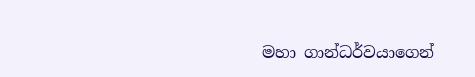මහා ගාන්ධර්වයාගෙන්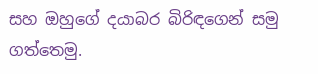සහ ඔහුගේ දයාබර බිරිඳගෙන් සමු ගත්තෙමු.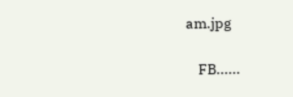am.jpg

    FB......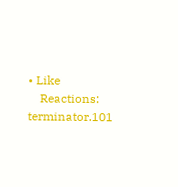• Like
    Reactions: terminator.101